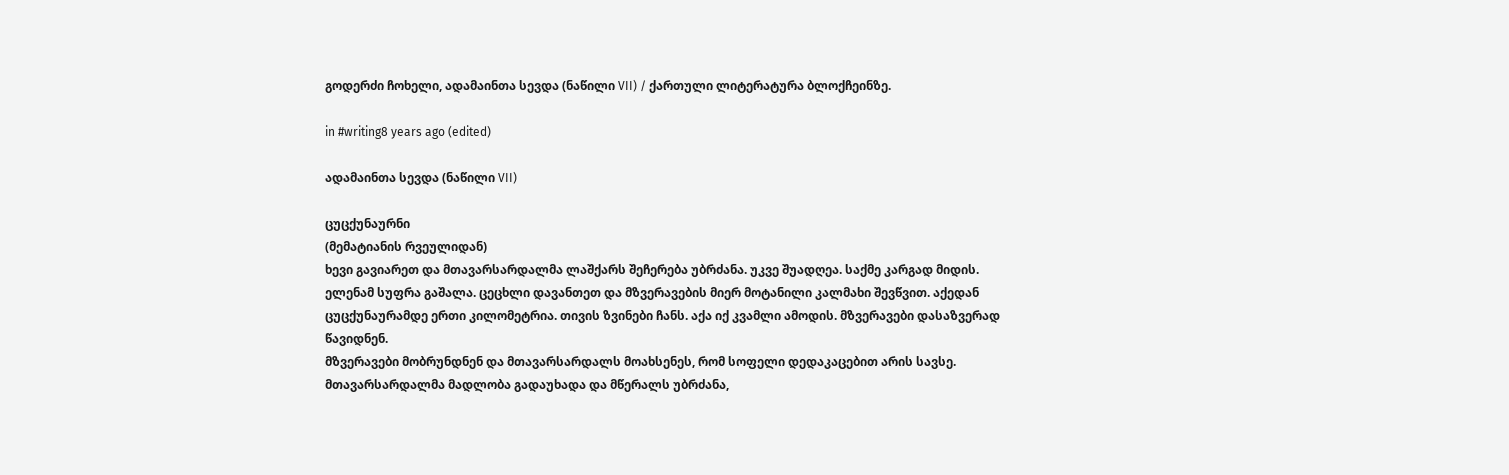გოდერძი ჩოხელი, ადამაინთა სევდა (ნაწილი VII) / ქართული ლიტერატურა ბლოქჩეინზე.

in #writing8 years ago (edited)

ადამაინთა სევდა (ნაწილი VII)

ცუცქუნაურნი
(მემატიანის რვეულიდან)
ხევი გავიარეთ და მთავარსარდალმა ლაშქარს შეჩერება უბრძანა. უკვე შუადღეა. საქმე კარგად მიდის. ელენამ სუფრა გაშალა. ცეცხლი დავანთეთ და მზვერავების მიერ მოტანილი კალმახი შევწვით. აქედან ცუცქუნაურამდე ერთი კილომეტრია. თივის ზვინები ჩანს. აქა იქ კვამლი ამოდის. მზვერავები დასაზვერად წავიდნენ.
მზვერავები მობრუნდნენ და მთავარსარდალს მოახსენეს, რომ სოფელი დედაკაცებით არის სავსე. მთავარსარდალმა მადლობა გადაუხადა და მწერალს უბრძანა,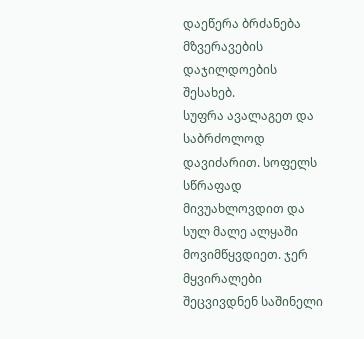დაეწერა ბრძანება მზვერავების დაჯილდოების შესახებ.
სუფრა ავალაგეთ და საბრძოლოდ დავიძარით. სოფელს სწრაფად მივუახლოვდით და სულ მალე ალყაში მოვიმწყვდიეთ. ჯერ მყვირალები შეცვივდნენ საშინელი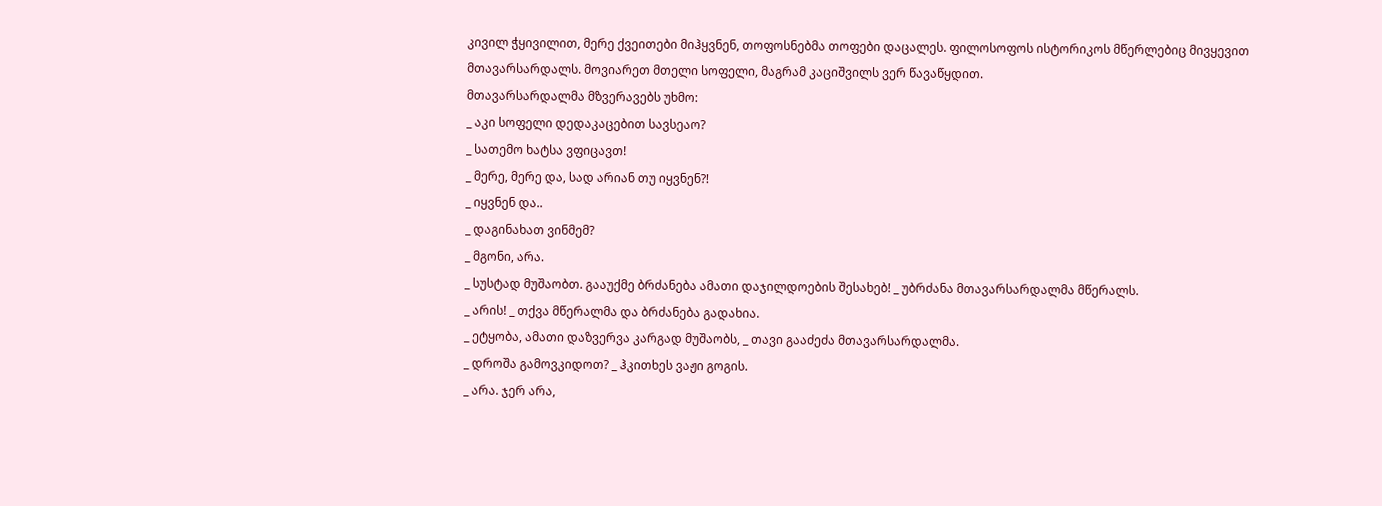კივილ ჭყივილით, მერე ქვეითები მიჰყვნენ, თოფოსნებმა თოფები დაცალეს. ფილოსოფოს ისტორიკოს მწერლებიც მივყევით მთავარსარდალს. მოვიარეთ მთელი სოფელი, მაგრამ კაციშვილს ვერ წავაწყდით.
მთავარსარდალმა მზვერავებს უხმო:
_ აკი სოფელი დედაკაცებით სავსეაო?
_ სათემო ხატსა ვფიცავთ!
_ მერე, მერე და, სად არიან თუ იყვნენ?!
_ იყვნენ და..
_ დაგინახათ ვინმემ?
_ მგონი, არა.
_ სუსტად მუშაობთ. გააუქმე ბრძანება ამათი დაჯილდოების შესახებ! _ უბრძანა მთავარსარდალმა მწერალს.
_ არის! _ თქვა მწერალმა და ბრძანება გადახია.
_ ეტყობა, ამათი დაზვერვა კარგად მუშაობს, _ თავი გააძეძა მთავარსარდალმა.
_ დროშა გამოვკიდოთ? _ ჰკითხეს ვაჟი გოგის.
_ არა. ჯერ არა,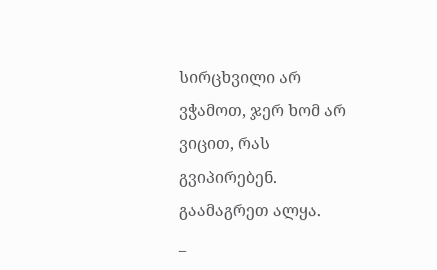სირცხვილი არ ვჭამოთ, ჯერ ხომ არ ვიცით, რას გვიპირებენ. გაამაგრეთ ალყა.
_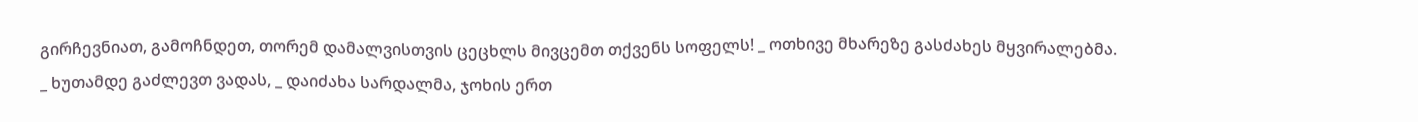გირჩევნიათ, გამოჩნდეთ, თორემ დამალვისთვის ცეცხლს მივცემთ თქვენს სოფელს! _ ოთხივე მხარეზე გასძახეს მყვირალებმა.
_ ხუთამდე გაძლევთ ვადას, _ დაიძახა სარდალმა, ჯოხის ერთ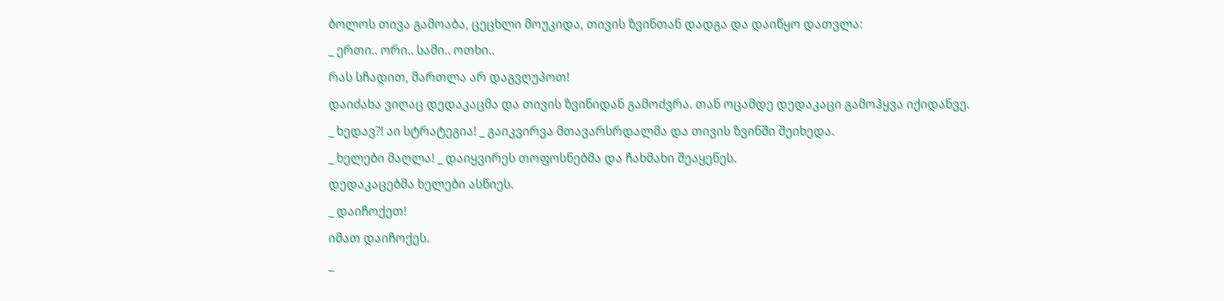ბოლოს თივა გამოაბა, ცეცხლი მოუკიდა, თივის ზვინთან დადგა და დაიწყო დათვლა:
_ ერთი.. ორი.. სამი.. ოთხი..
რას სჩადით, მართლა არ დაგვღუპოთ!
დაიძახა ვიღაც დედაკაცმა და თივის ზვინიდან გამოძვრა. თან ოცამდე დედაკაცი გამოჰყვა იქიდანვე.
_ ხედავ?! აი სტრატეგია! _ გაიკვირვა მთავარსრდალმა და თივის ზვინში შეიხედა.
_ ხელები მაღლა! _ დაიყვირეს თოფოსნებმა და ჩახმახი შეაყენეს.
დედაკაცებმა ხელები ასწიეს.
_ დაიჩოქეთ!
იმათ დაიჩოქეს.
_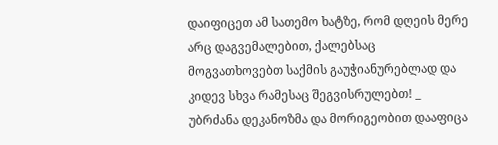დაიფიცეთ ამ სათემო ხატზე, რომ დღეის მერე არც დაგვემალებით, ქალებსაც მოგვათხოვებთ საქმის გაუჭიანურებლად და კიდევ სხვა რამესაც შეგვისრულებთ! _ უბრძანა დეკანოზმა და მორიგეობით დააფიცა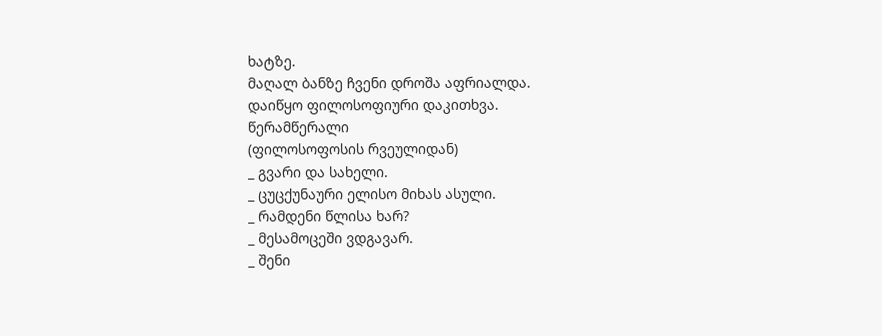ხატზე.
მაღალ ბანზე ჩვენი დროშა აფრიალდა.
დაიწყო ფილოსოფიური დაკითხვა.
წერამწერალი
(ფილოსოფოსის რვეულიდან)
_ გვარი და სახელი.
_ ცუცქუნაური ელისო მიხას ასული.
_ რამდენი წლისა ხარ?
_ მესამოცეში ვდგავარ.
_ შენი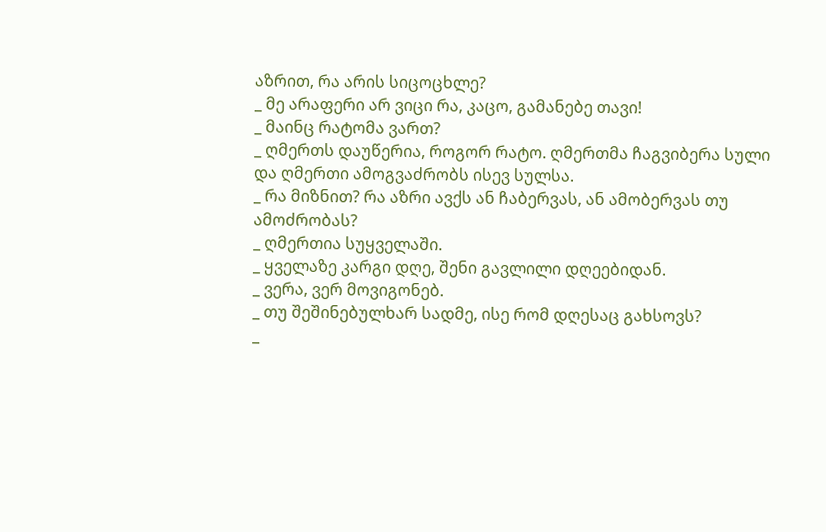აზრით, რა არის სიცოცხლე?
_ მე არაფერი არ ვიცი რა, კაცო, გამანებე თავი!
_ მაინც რატომა ვართ?
_ ღმერთს დაუწერია, როგორ რატო. ღმერთმა ჩაგვიბერა სული და ღმერთი ამოგვაძრობს ისევ სულსა.
_ რა მიზნით? რა აზრი ავქს ან ჩაბერვას, ან ამობერვას თუ ამოძრობას?
_ ღმერთია სუყველაში.
_ ყველაზე კარგი დღე, შენი გავლილი დღეებიდან.
_ ვერა, ვერ მოვიგონებ.
_ თუ შეშინებულხარ სადმე, ისე რომ დღესაც გახსოვს?
_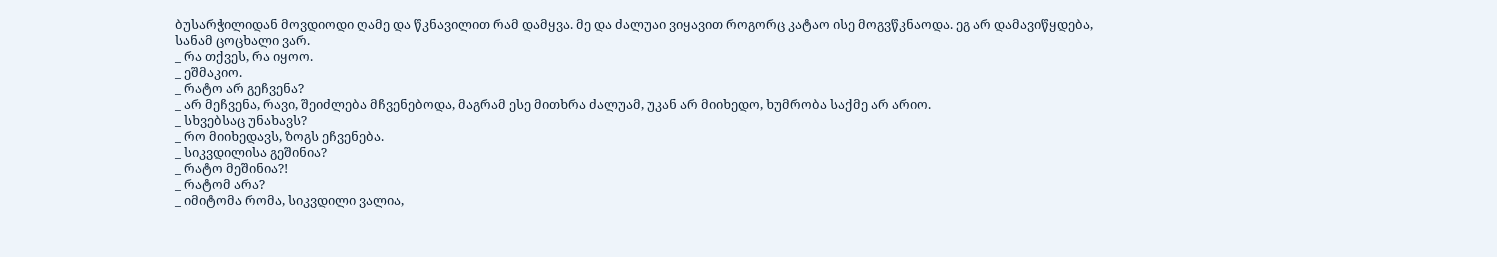ბუსარჭილიდან მოვდიოდი ღამე და წკნავილით რამ დამყვა. მე და ძალუაი ვიყავით როგორც კატაო ისე მოგვწკნაოდა. ეგ არ დამავიწყდება, სანამ ცოცხალი ვარ.
_ რა თქვეს, რა იყოო.
_ ეშმაკიო.
_ რატო არ გეჩვენა?
_ არ მეჩვენა, რავი, შეიძლება მჩვენებოდა, მაგრამ ესე მითხრა ძალუამ, უკან არ მიიხედო, ხუმრობა საქმე არ არიო.
_ სხვებსაც უნახავს?
_ რო მიიხედავს, ზოგს ეჩვენება.
_ სიკვდილისა გეშინია?
_ რატო მეშინია?!
_ რატომ არა?
_ იმიტომა რომა, სიკვდილი ვალია,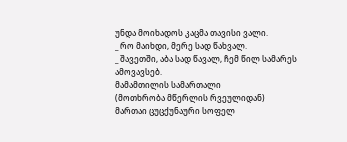უნდა მოიხადოს კაცმა თავისი ვალი.
_ რო მაიხდი, მერე სად წახვალ.
_ შავეთში, აბა სად წავალ, ჩემ წილ სამარეს ამოვავსებ.
მამამთილის სამართალი
(მოთხრობა მწერლის რვეულიდან)
მართაი ცუცქუნაური სოფელ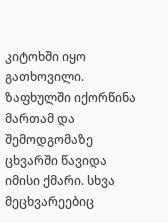კიტოხში იყო გათხოვილი. ზაფხულში იქორწინა მართამ და შემოდგომაზე ცხვარში წავიდა იმისი ქმარი. სხვა მეცხვარეებიც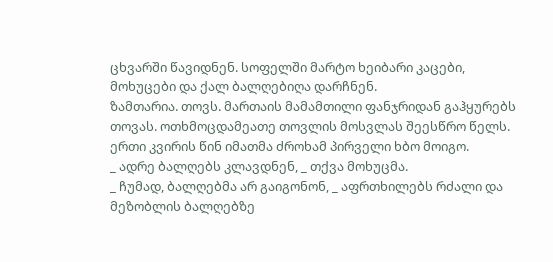ცხვარში წავიდნენ. სოფელში მარტო ხეიბარი კაცები, მოხუცები და ქალ ბალღებიღა დარჩნენ.
ზამთარია. თოვს. მართაის მამამთილი ფანჯრიდან გაჰყურებს თოვას. ოთხმოცდამეათე თოვლის მოსვლას შეესწრო წელს. ერთი კვირის წინ იმათმა ძროხამ პირველი ხბო მოიგო.
_ ადრე ბალღებს კლავდნენ, _ თქვა მოხუცმა.
_ ჩუმად, ბალღებმა არ გაიგონონ, _ აფრთხილებს რძალი და მეზობლის ბალღებზე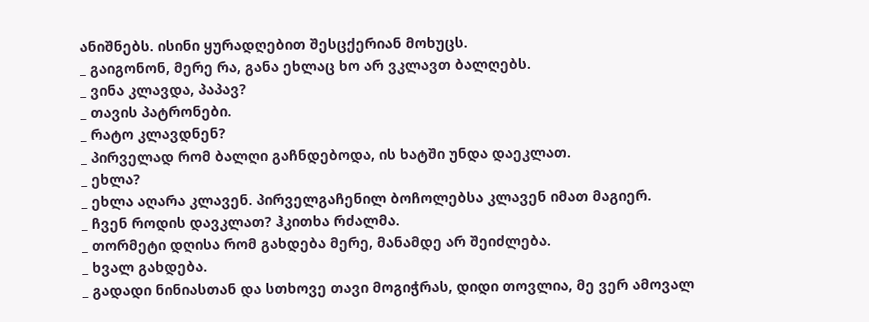ანიშნებს. ისინი ყურადღებით შესცქერიან მოხუცს.
_ გაიგონონ, მერე რა, განა ეხლაც ხო არ ვკლავთ ბალღებს.
_ ვინა კლავდა, პაპავ?
_ თავის პატრონები.
_ რატო კლავდნენ?
_ პირველად რომ ბალღი გაჩნდებოდა, ის ხატში უნდა დაეკლათ.
_ ეხლა?
_ ეხლა აღარა კლავენ. პირველგაჩენილ ბოჩოლებსა კლავენ იმათ მაგიერ.
_ ჩვენ როდის დავკლათ? ჰკითხა რძალმა.
_ თორმეტი დღისა რომ გახდება მერე, მანამდე არ შეიძლება.
_ ხვალ გახდება.
_ გადადი ნინიასთან და სთხოვე თავი მოგიჭრას, დიდი თოვლია, მე ვერ ამოვალ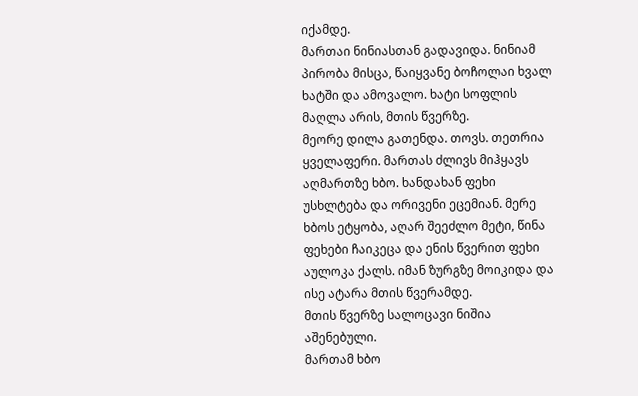იქამდე.
მართაი ნინიასთან გადავიდა. ნინიამ პირობა მისცა, წაიყვანე ბოჩოლაი ხვალ ხატში და ამოვალო. ხატი სოფლის მაღლა არის, მთის წვერზე.
მეორე დილა გათენდა. თოვს. თეთრია ყველაფერი. მართას ძლივს მიჰყავს აღმართზე ხბო. ხანდახან ფეხი უსხლტება და ორივენი ეცემიან. მერე ხბოს ეტყობა, აღარ შეეძლო მეტი, წინა ფეხები ჩაიკეცა და ენის წვერით ფეხი აულოკა ქალს. იმან ზურგზე მოიკიდა და ისე ატარა მთის წვერამდე.
მთის წვერზე სალოცავი ნიშია აშენებული.
მართამ ხბო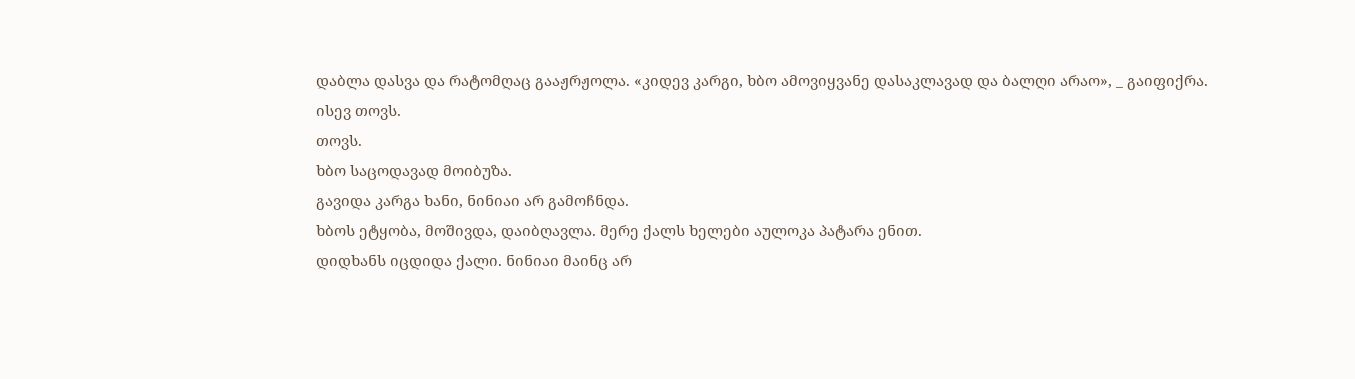დაბლა დასვა და რატომღაც გააჟრჟოლა. «კიდევ კარგი, ხბო ამოვიყვანე დასაკლავად და ბალღი არაო», _ გაიფიქრა.
ისევ თოვს.
თოვს.
ხბო საცოდავად მოიბუზა.
გავიდა კარგა ხანი, ნინიაი არ გამოჩნდა.
ხბოს ეტყობა, მოშივდა, დაიბღავლა. მერე ქალს ხელები აულოკა პატარა ენით.
დიდხანს იცდიდა ქალი. ნინიაი მაინც არ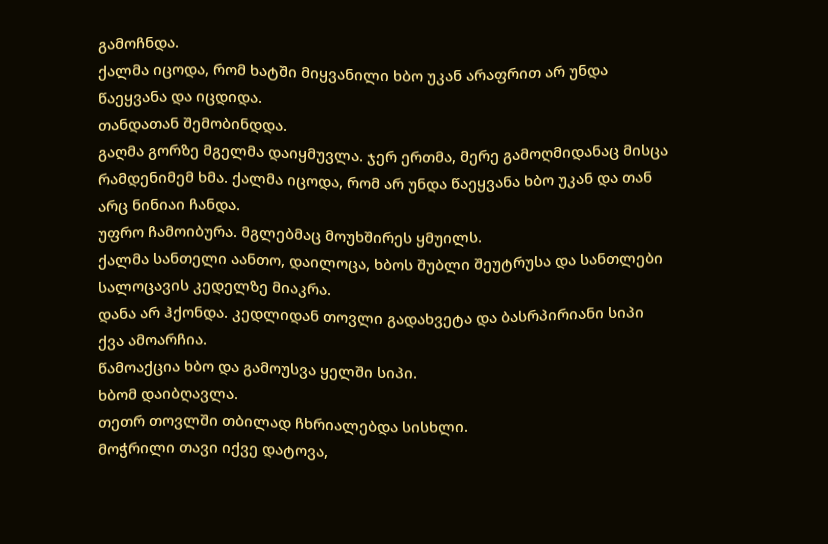გამოჩნდა.
ქალმა იცოდა, რომ ხატში მიყვანილი ხბო უკან არაფრით არ უნდა წაეყვანა და იცდიდა.
თანდათან შემობინდდა.
გაღმა გორზე მგელმა დაიყმუვლა. ჯერ ერთმა, მერე გამოღმიდანაც მისცა რამდენიმემ ხმა. ქალმა იცოდა, რომ არ უნდა წაეყვანა ხბო უკან და თან არც ნინიაი ჩანდა.
უფრო ჩამოიბურა. მგლებმაც მოუხშირეს ყმუილს.
ქალმა სანთელი აანთო, დაილოცა, ხბოს შუბლი შეუტრუსა და სანთლები სალოცავის კედელზე მიაკრა.
დანა არ ჰქონდა. კედლიდან თოვლი გადახვეტა და ბასრპირიანი სიპი ქვა ამოარჩია.
წამოაქცია ხბო და გამოუსვა ყელში სიპი.
ხბომ დაიბღავლა.
თეთრ თოვლში თბილად ჩხრიალებდა სისხლი.
მოჭრილი თავი იქვე დატოვა,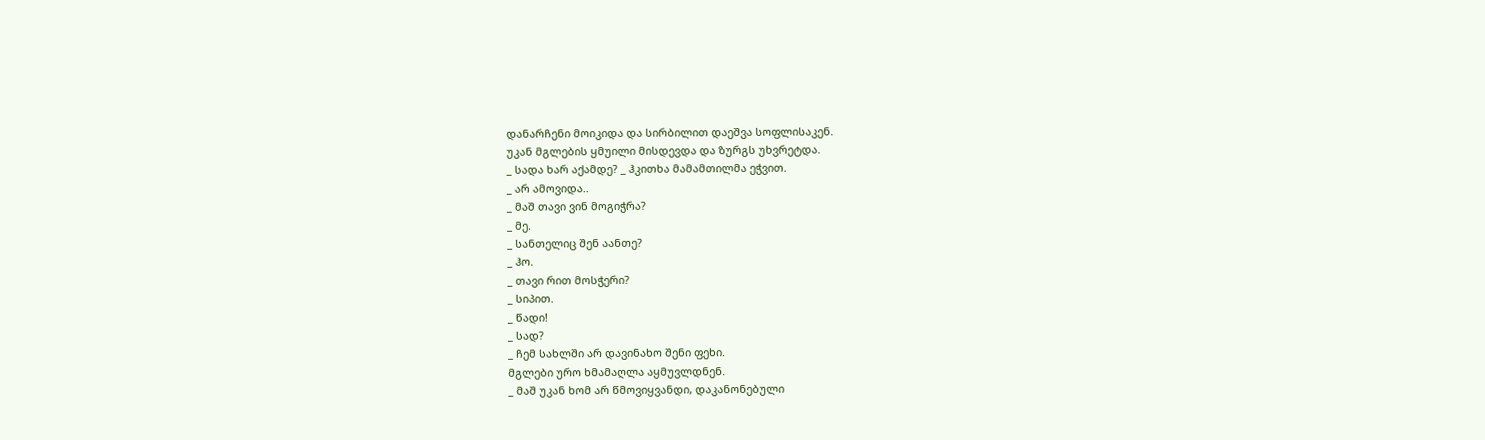დანარჩენი მოიკიდა და სირბილით დაეშვა სოფლისაკენ.
უკან მგლების ყმუილი მისდევდა და ზურგს უხვრეტდა.
_ სადა ხარ აქამდე? _ ჰკითხა მამამთილმა ეჭვით.
_ არ ამოვიდა..
_ მაშ თავი ვინ მოგიჭრა?
_ მე.
_ სანთელიც შენ აანთე?
_ ჰო.
_ თავი რით მოსჭერი?
_ სიპით.
_ წადი!
_ სად?
_ ჩემ სახლში არ დავინახო შენი ფეხი.
მგლები ურო ხმამაღლა აყმუვლდნენ.
_ მაშ უკან ხომ არ წმოვიყვანდი, დაკანონებული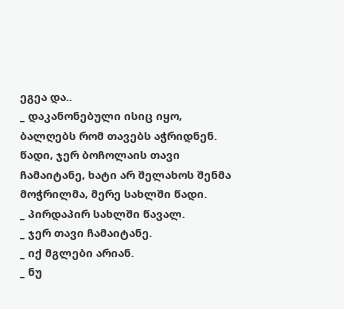ეგეა და..
_ დაკანონებული ისიც იყო, ბალღებს რომ თავებს აჭრიდნენ. წადი, ჯერ ბოჩოლაის თავი ჩამაიტანე, ხატი არ შელახოს შენმა მოჭრილმა, მერე სახლში წადი.
_ პირდაპირ სახლში წავალ.
_ ჯერ თავი ჩამაიტანე.
_ იქ მგლები არიან.
_ ნუ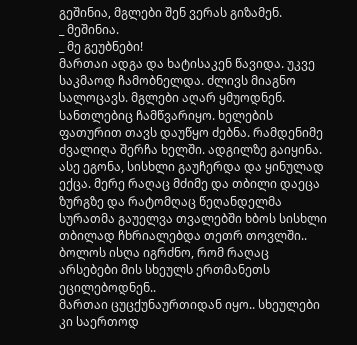გეშინია, მგლები შენ ვერას გიზამენ.
_ მეშინია.
_ მე გეუბნები!
მართაი ადგა და ხატისაკენ წავიდა. უკვე საკმაოდ ჩამობნელდა. ძლივს მიაგნო სალოცავს. მგლები აღარ ყმუოდნენ. სანთლებიც ჩამწვარიყო. ხელების ფათურით თავს დაუწყო ძებნა. რამდენიმე ძვალიღა შერჩა ხელში. ადგილზე გაიყინა. ასე ეგონა, სისხლი გაუჩერდა და ყინულად ექცა. მერე რაღაც მძიმე და თბილი დაეცა ზურგზე და რატომღაც წეღანდელმა სურათმა გაუელვა თვალებში ხბოს სისხლი თბილად ჩხრიალებდა თეთრ თოვლში.. ბოლოს ისღა იგრძნო, რომ რაღაც არსებები მის სხეულს ერთმანეთს ეცილებოდნენ..
მართაი ცუცქუნაურთიდან იყო.. სხეულები კი საერთოდ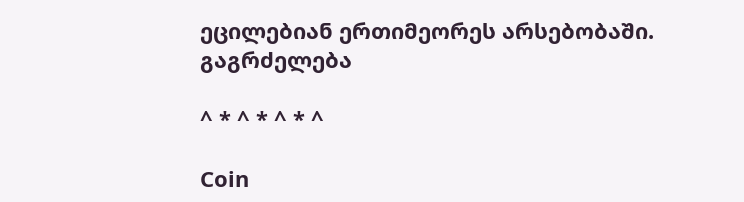ეცილებიან ერთიმეორეს არსებობაში.
გაგრძელება

^ * ^ * ^ * ^

Coin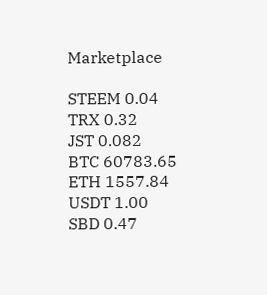Marketplace

STEEM 0.04
TRX 0.32
JST 0.082
BTC 60783.65
ETH 1557.84
USDT 1.00
SBD 0.47